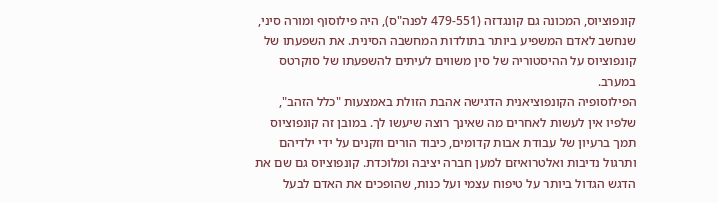קונפוציוס, המכונה גם קונגדזה (551‑479 לפנה"ס), היה פילוסוף ומורה סיני, שנחשב לאדם המשפיע ביותר בתולדות המחשבה הסינית. את השפעתו של קונפוציוס על ההיסטוריה של סין משווים לעיתים להשפעתו של סוקרטס במערב.
הפילוסופיה הקונפוציאנית הדגישה אהבת הזולת באמצעות "כלל הזהב", שלפיו אין לעשות לאחרים מה שאינך רוצה שיעשו לך. במובן זה קונפוציוס תמך ברעיון של עבודת אבות קדומים, כיבוד הורים וזקנים על ידי ילדיהם ותרגול נדיבות ואלטרואיזם למען חברה יציבה ומלוכדת. קונפוציוס גם שם את הדגש הגדול ביותר על טיפוח עצמי ועל כנות, שהופכים את האדם לבעל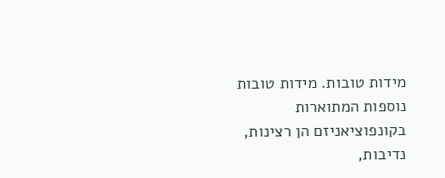מידות טובות. מידות טובות נוספות המתוארות בקונפוציאניזם הן רצינות, נדיבות,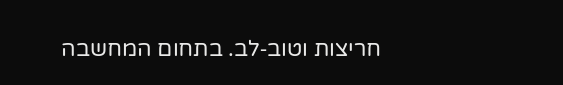חריצות וטוב‑לב. בתחום המחשבה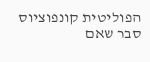הפוליטית קונפוציוס סבר שאם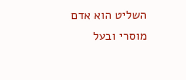השליט הוא אדם מוסרי ובעל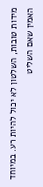מידות טובות, השלטון לא יכול להיות רע. במיוחד האמין שאם השליט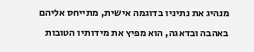מנהיג את נתיניו בדוגמה אישית, מתייחס אליהם באהבה ובדאגה, הוא מפיץ את מידותיו הטובות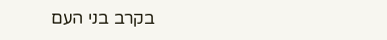בקרב בני העם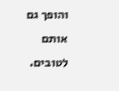והופך גם אותם לטובים.